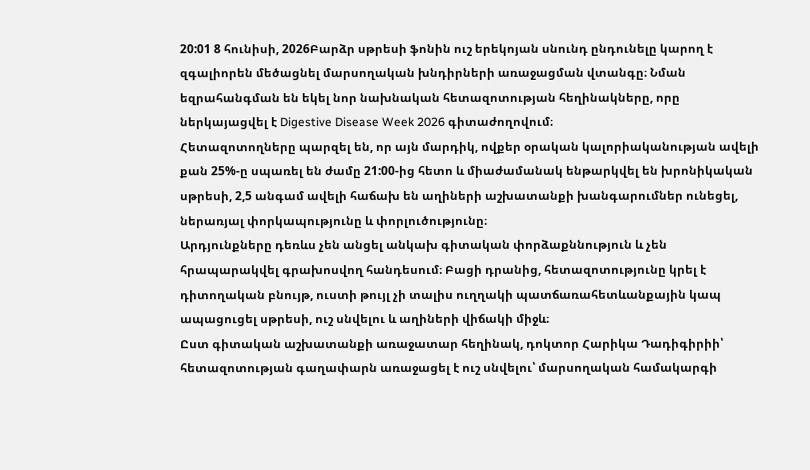20:01 8 հունիսի, 2026Բարձր սթրեսի ֆոնին ուշ երեկոյան սնունդ ընդունելը կարող է զգալիորեն մեծացնել մարսողական խնդիրների առաջացման վտանգը։ Նման եզրահանգման են եկել նոր նախնական հետազոտության հեղինակները, որը ներկայացվել է Digestive Disease Week 2026 գիտաժողովում։
Հետազոտողները պարզել են, որ այն մարդիկ, ովքեր օրական կալորիականության ավելի քան 25%-ը սպառել են ժամը 21:00-ից հետո և միաժամանակ ենթարկվել են խրոնիկական սթրեսի, 2,5 անգամ ավելի հաճախ են աղիների աշխատանքի խանգարումներ ունեցել, ներառյալ փորկապությունը և փորլուծությունը։
Արդյունքները դեռևս չեն անցել անկախ գիտական փորձաքննություն և չեն հրապարակվել գրախոսվող հանդեսում։ Բացի դրանից, հետազոտությունը կրել է դիտողական բնույթ, ուստի թույլ չի տալիս ուղղակի պատճառահետևանքային կապ ապացուցել սթրեսի, ուշ սնվելու և աղիների վիճակի միջև։
Ըստ գիտական աշխատանքի առաջատար հեղինակ, դոկտոր Հարիկա Դադիգիրիի՝ հետազոտության գաղափարն առաջացել է ուշ սնվելու՝ մարսողական համակարգի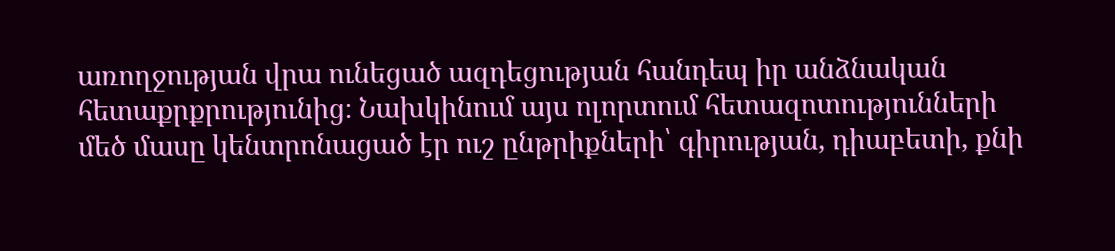առողջության վրա ունեցած ազդեցության հանդեպ իր անձնական հետաքրքրությունից։ Նախկինում այս ոլորտում հետազոտությունների մեծ մասը կենտրոնացած էր ուշ ընթրիքների՝ գիրության, դիաբետի, քնի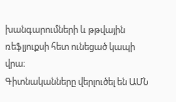խանգարումների և թթվային ռեֆլյուքսի հետ ունեցած կապի վրա։
Գիտնականները վերլուծել են ԱՄՆ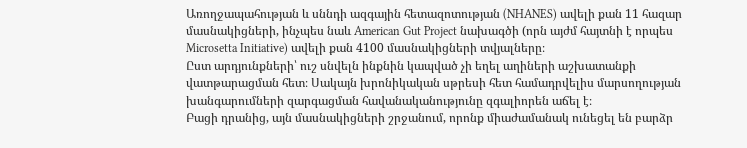Առողջապահության և սննդի ազգային հետազոտության (NHANES) ավելի քան 11 հազար մասնակիցների, ինչպես նաև American Gut Project նախագծի (որն այժմ հայտնի է որպես Microsetta Initiative) ավելի քան 4100 մասնակիցների տվյալները։
Ըստ արդյունքների՝ ուշ սնվելն ինքնին կապված չի եղել աղիների աշխատանքի վատթարացման հետ։ Սակայն խրոնիկական սթրեսի հետ համադրվելիս մարսողության խանգարումների զարգացման հավանականությունը զգալիորեն աճել է։
Բացի դրանից, այն մասնակիցների շրջանում, որոնք միաժամանակ ունեցել են բարձր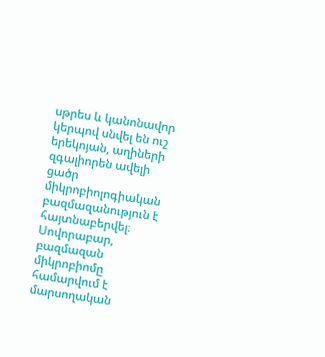սթրես և կանոնավոր կերպով սնվել են ուշ երեկոյան, աղիների զգալիորեն ավելի ցածր միկրոբիոլոգիական բազմազանություն է հայտնաբերվել։ Սովորաբար, բազմազան միկրոբիոմը համարվում է մարսողական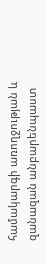համակարգի առողջության և զանազան անբարենպաստ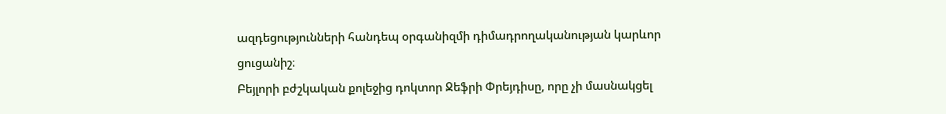ազդեցությունների հանդեպ օրգանիզմի դիմադրողականության կարևոր ցուցանիշ։
Բեյլորի բժշկական քոլեջից դոկտոր Ջեֆրի Փրեյդիսը, որը չի մասնակցել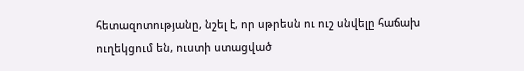հետազոտությանը, նշել է, որ սթրեսն ու ուշ սնվելը հաճախ ուղեկցում են, ուստի ստացված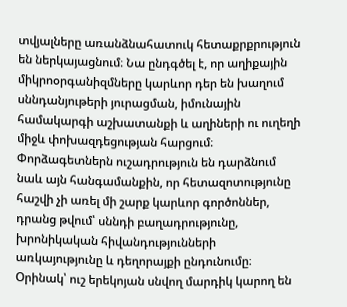տվյալները առանձնահատուկ հետաքրքրություն են ներկայացնում։ Նա ընդգծել է, որ աղիքային միկրոօրգանիզմները կարևոր դեր են խաղում սննդանյութերի յուրացման, իմունային համակարգի աշխատանքի և աղիների ու ուղեղի միջև փոխազդեցության հարցում։
Փորձագետներն ուշադրություն են դարձնում նաև այն հանգամանքին, որ հետազոտությունը հաշվի չի առել մի շարք կարևոր գործոններ, դրանց թվում՝ սննդի բաղադրությունը, խրոնիկական հիվանդությունների առկայությունը և դեղորայքի ընդունումը։ Օրինակ՝ ուշ երեկոյան սնվող մարդիկ կարող են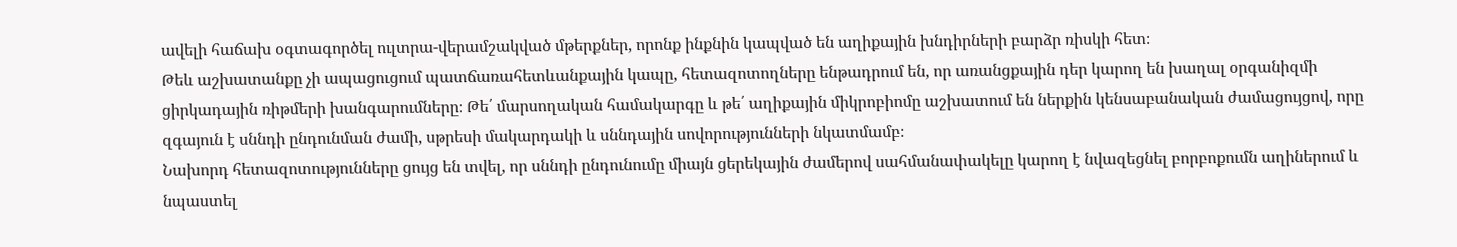ավելի հաճախ օգտագործել ուլտրա-վերամշակված մթերքներ, որոնք ինքնին կապված են աղիքային խնդիրների բարձր ռիսկի հետ։
Թեև աշխատանքը չի ապացուցում պատճառահետևանքային կապը, հետազոտողները ենթադրում են, որ առանցքային դեր կարող են խաղալ օրգանիզմի ցիրկադային ռիթմերի խանգարումները։ Թե՛ մարսողական համակարգը և թե՛ աղիքային միկրոբիոմը աշխատում են ներքին կենսաբանական ժամացույցով, որը զգայուն է սննդի ընդունման ժամի, սթրեսի մակարդակի և սննդային սովորությունների նկատմամբ։
Նախորդ հետազոտությունները ցույց են տվել, որ սննդի ընդունումը միայն ցերեկային ժամերով սահմանափակելը կարող է նվազեցնել բորբոքումն աղիներում և նպաստել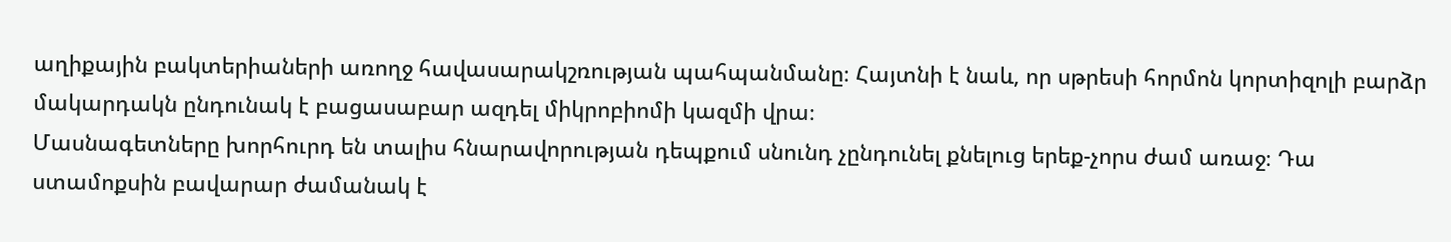աղիքային բակտերիաների առողջ հավասարակշռության պահպանմանը։ Հայտնի է նաև, որ սթրեսի հորմոն կորտիզոլի բարձր մակարդակն ընդունակ է բացասաբար ազդել միկրոբիոմի կազմի վրա։
Մասնագետները խորհուրդ են տալիս հնարավորության դեպքում սնունդ չընդունել քնելուց երեք-չորս ժամ առաջ։ Դա ստամոքսին բավարար ժամանակ է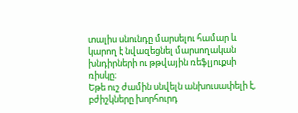տալիս սնունդը մարսելու համար և կարող է նվազեցնել մարսողական խնդիրների ու թթվային ռեֆլյուքսի ռիսկը։
Եթե ուշ ժամին սնվելն անխուսափելի է, բժիշկները խորհուրդ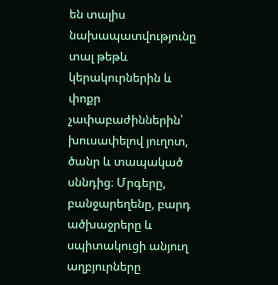են տալիս նախապատվությունը տալ թեթև կերակուրներին և փոքր չափաբաժիններին՝ խուսափելով յուղոտ, ծանր և տապակած սննդից։ Մրգերը, բանջարեղենը, բարդ ածխաջրերը և սպիտակուցի անյուղ աղբյուրները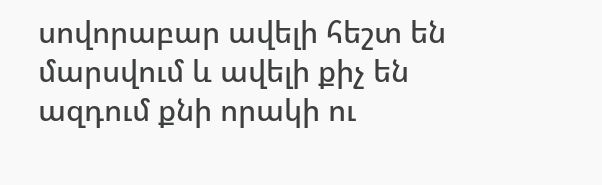սովորաբար ավելի հեշտ են մարսվում և ավելի քիչ են ազդում քնի որակի ու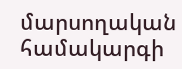մարսողական համակարգի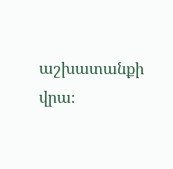աշխատանքի վրա։